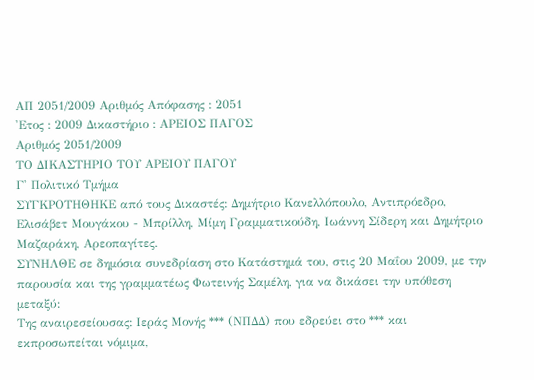ΑΠ 2051/2009 Αριθμός Απόφασης : 2051
'Ετος : 2009 Δικαστήριο : ΑΡΕΙΟΣ ΠΑΓΟΣ
Αριθμός 2051/2009
ΤΟ ΔΙΚΑΣΤΗΡΙΟ ΤΟΥ ΑΡΕΙΟΥ ΠΑΓΟΥ
Γ' Πολιτικό Τμήμα
ΣΥΓΚΡΟΤΗΘΗΚΕ από τους Δικαστές: Δημήτριο Κανελλόπουλο, Αντιπρόεδρο, Ελισάβετ Μουγάκου - Μπρίλλη, Μίμη Γραμματικούδη, Ιωάννη Σίδερη και Δημήτριο Μαζαράκη, Αρεοπαγίτες.
ΣΥΝΗΛΘΕ σε δημόσια συνεδρίαση στο Κατάστημά του, στις 20 Μαΐου 2009, με την παρουσία και της γραμματέως Φωτεινής Σαμέλη, για να δικάσει την υπόθεση μεταξύ:
Της αναιρεσείουσας: Ιεράς Μονής *** (ΝΠΔΔ) που εδρεύει στο *** και εκπροσωπείται νόμιμα,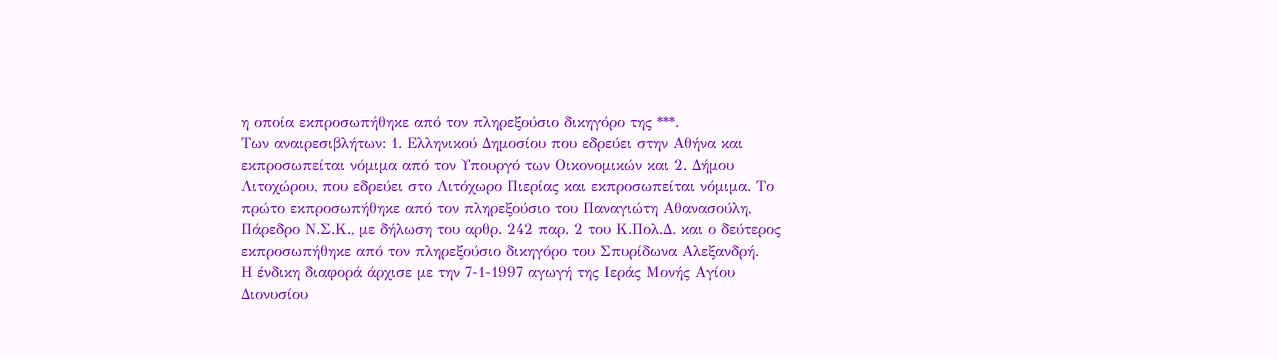η οποία εκπροσωπήθηκε από τον πληρεξούσιο δικηγόρο της ***.
Των αναιρεσιβλήτων: 1. Ελληνικού Δημοσίου που εδρεύει στην Αθήνα και εκπροσωπείται νόμιμα από τον Υπουργό των Οικονομικών και 2. Δήμου Λιτοχώρου, που εδρεύει στο Λιτόχωρο Πιερίας και εκπροσωπείται νόμιμα. Το πρώτο εκπροσωπήθηκε από τον πληρεξούσιο του Παναγιώτη Αθανασούλη, Πάρεδρο Ν.Σ.Κ., με δήλωση του αρθρ. 242 παρ. 2 του Κ.Πολ.Δ. και ο δεύτερος εκπροσωπήθηκε από τον πληρεξούσιο δικηγόρο του Σπυρίδωνα Αλεξανδρή.
Η ένδικη διαφορά άρχισε με την 7-1-1997 αγωγή της Ιεράς Μονής Αγίου Διονυσίου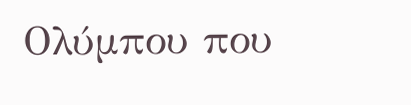Ολύμπου που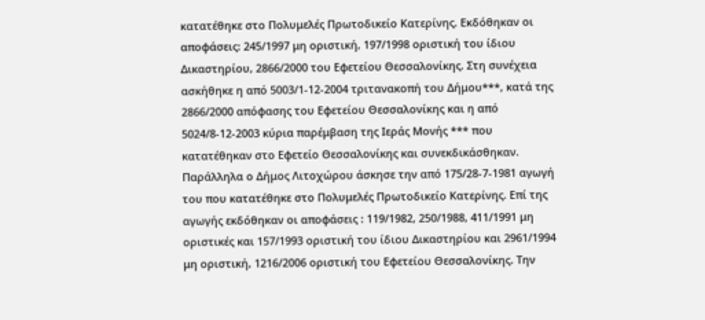κατατέθηκε στο Πολυμελές Πρωτοδικείο Κατερίνης. Εκδόθηκαν οι αποφάσεις: 245/1997 μη οριστική, 197/1998 οριστική του ίδιου Δικαστηρίου, 2866/2000 του Εφετείου Θεσσαλονίκης. Στη συνέχεια ασκήθηκε η από 5003/1-12-2004 τριτανακοπή του Δήμου***, κατά της 2866/2000 απόφασης του Εφετείου Θεσσαλονίκης και η από 5024/8-12-2003 κύρια παρέμβαση της Ιεράς Μονής *** που κατατέθηκαν στο Εφετείο Θεσσαλονίκης και συνεκδικάσθηκαν. Παράλληλα ο Δήμος Λιτοχώρου άσκησε την από 175/28-7-1981 αγωγή του που κατατέθηκε στο Πολυμελές Πρωτοδικείο Κατερίνης. Επί της αγωγής εκδόθηκαν οι αποφάσεις : 119/1982, 250/1988, 411/1991 μη οριστικές και 157/1993 οριστική του ίδιου Δικαστηρίου και 2961/1994 μη οριστική, 1216/2006 οριστική του Εφετείου Θεσσαλονίκης. Την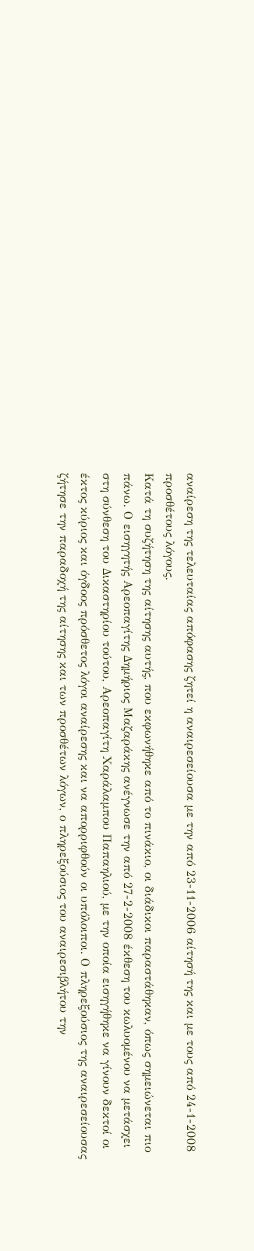αναίρεση της τελευταίας απόφασης ζητεί η αναιρεσείουσα με την από 23-11-2006 αίτησή της και με τους από 24-1-2008 προσθέτους λόγους.
Κατά τη συζήτηση της αίτησης αυτής, που εκφωνήθηκε από το πινάκιο, οι διάδικοι παραστάθηκαν, όπως σημειώνεται πιο πάνω. Ο εισηγητής Αρεοπαγίτης Δημήριος Μαζαράκης ανέγνωσε την από 27-2-2008 έκθεση του κωλυομένου να μετάσχει στη σύνθεση του Δικαστηρίου τούτου, Αρεοπαγίτη Χαράλαμπου Παπαηλιού, με την οποία εισηγήθηκε να γίνουν δεκτοί οι έκτος κύριος και όγδοος πρόσθετος λόγοι αναίρεσης και να απορριφθούν οι υπόλοιποι. Ο πληρεξούσιος της αναιρεσείουσας ζήτησε την παραδοχή της αίτησης και των προσθέτων λόγων, ο πληρεξούσιος του αναιρεσιβλήτου την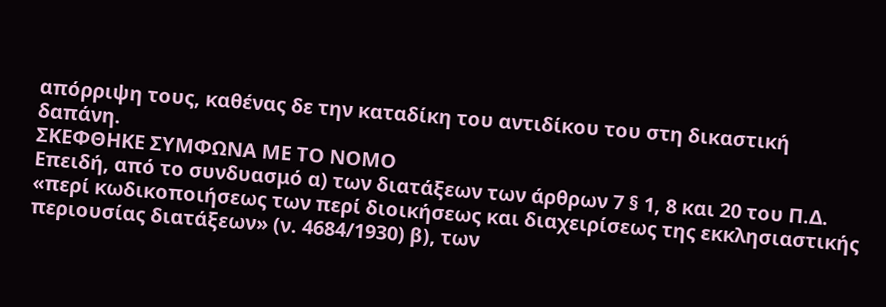απόρριψη τους, καθένας δε την καταδίκη του αντιδίκου του στη δικαστική δαπάνη.
ΣΚΕΦΘΗΚΕ ΣΥΜΦΩΝΑ ΜΕ ΤΟ ΝΟΜΟ
Επειδή, από το συνδυασμό α) των διατάξεων των άρθρων 7 § 1, 8 και 20 του Π.Δ. «περί κωδικοποιήσεως των περί διοικήσεως και διαχειρίσεως της εκκλησιαστικής περιουσίας διατάξεων» (ν. 4684/1930) β), των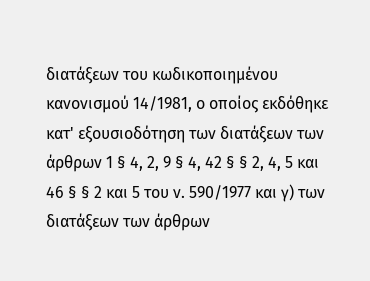διατάξεων του κωδικοποιημένου κανονισμού 14/1981, ο οποίος εκδόθηκε κατ' εξουσιοδότηση των διατάξεων των άρθρων 1 § 4, 2, 9 § 4, 42 § § 2, 4, 5 και 46 § § 2 και 5 του ν. 590/1977 και γ) των διατάξεων των άρθρων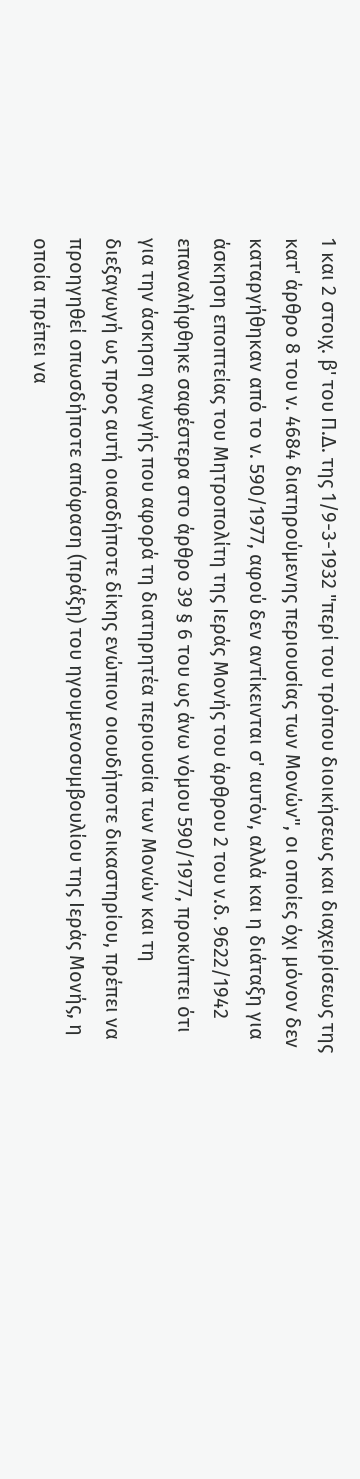1 και 2 στοιχ. β' του Π.Δ. της 1/9-3-1932 "περί του τρόπου διοικήσεως και διαχειρίσεως της κατ' άρθρο 8 του ν. 4684 διατηρούμενης περιουσίας των Μονών", οι οποίες όχι μόνον δεν καταργήθηκαν από το ν. 590/1977, αφού δεν αντίκεινται σ' αυτόν, αλλά και η διάταξη για άσκηση εποπτείας του Μητροπολίτη της Ιεράς Μονής του άρθρου 2 του ν.δ. 9622/1942 επαναλήφθηκε σαφέστερα στο άρθρο 39 § 6 του ως άνω νόμου 590/1977, προκύπτει ότι για την άσκηση αγωγής που αφορά τη διατηρητέα περιουσία των Μονών και τη διεξαγωγή ως προς αυτή οιασδήποτε δίκης ενώπιον οιουδήποτε δικαστηρίου, πρέπει να προηγηθεί οπωσδήποτε απόφαση (πράξη) του ηγουμενοσυμβουλίου της Ιεράς Μονής, η οποία πρέπει να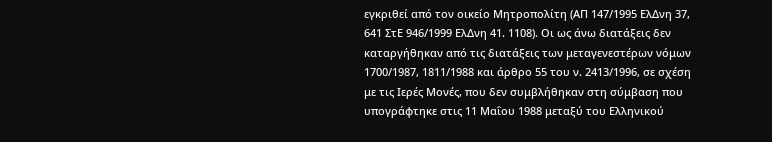εγκριθεί από τον οικείο Μητροπολίτη (ΑΠ 147/1995 ΕλΔνη 37, 641 ΣτΕ 946/1999 ΕλΔνη 41. 1108). Οι ως άνω διατάξεις δεν καταργήθηκαν από τις διατάξεις των μεταγενεστέρων νόμων 1700/1987, 1811/1988 και άρθρο 55 του ν. 2413/1996, σε σχέση με τις Ιερές Μονές, που δεν συμβλήθηκαν στη σύμβαση που υπογράφτηκε στις 11 Μαΐου 1988 μεταξύ του Ελληνικού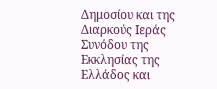Δημοσίου και της Διαρκούς Ιεράς Συνόδου της Εκκλησίας της Ελλάδος και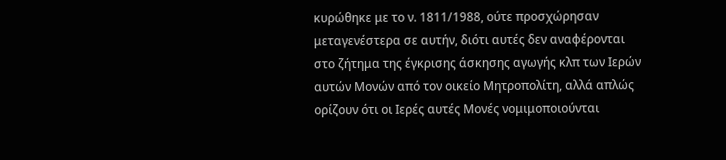κυρώθηκε με το ν. 1811/1988, ούτε προσχώρησαν μεταγενέστερα σε αυτήν, διότι αυτές δεν αναφέρονται στο ζήτημα της έγκρισης άσκησης αγωγής κλπ των Ιερών αυτών Μονών από τον οικείο Μητροπολίτη, αλλά απλώς ορίζουν ότι οι Ιερές αυτές Μονές νομιμοποιούνται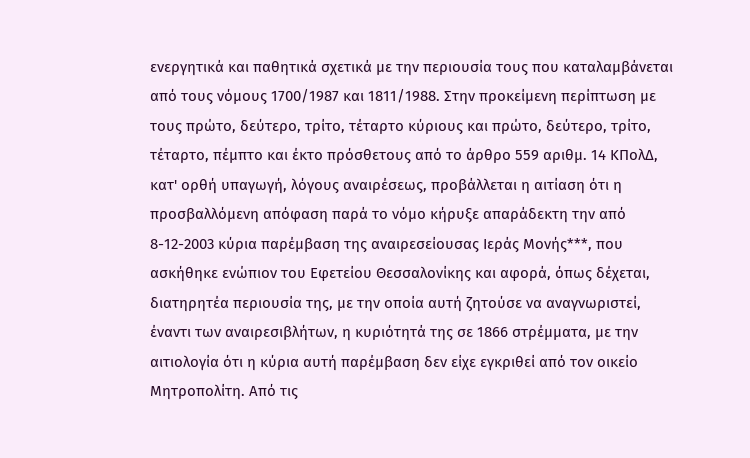ενεργητικά και παθητικά σχετικά με την περιουσία τους που καταλαμβάνεται από τους νόμους 1700/1987 και 1811/1988. Στην προκείμενη περίπτωση με τους πρώτο, δεύτερο, τρίτο, τέταρτο κύριους και πρώτο, δεύτερο, τρίτο, τέταρτο, πέμπτο και έκτο πρόσθετους από το άρθρο 559 αριθμ. 14 ΚΠολΔ, κατ' ορθή υπαγωγή, λόγους αναιρέσεως, προβάλλεται η αιτίαση ότι η προσβαλλόμενη απόφαση παρά το νόμο κήρυξε απαράδεκτη την από 8-12-2003 κύρια παρέμβαση της αναιρεσείουσας Ιεράς Μονής***, που ασκήθηκε ενώπιον του Εφετείου Θεσσαλονίκης και αφορά, όπως δέχεται, διατηρητέα περιουσία της, με την οποία αυτή ζητούσε να αναγνωριστεί, έναντι των αναιρεσιβλήτων, η κυριότητά της σε 1866 στρέμματα, με την αιτιολογία ότι η κύρια αυτή παρέμβαση δεν είχε εγκριθεί από τον οικείο Μητροπολίτη. Από τις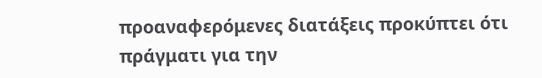προαναφερόμενες διατάξεις προκύπτει ότι πράγματι για την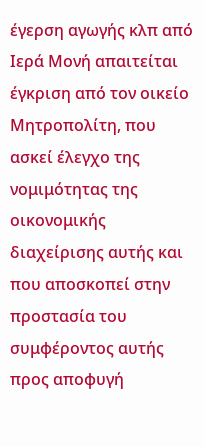έγερση αγωγής κλπ από Ιερά Μονή απαιτείται έγκριση από τον οικείο Μητροπολίτη, που ασκεί έλεγχο της νομιμότητας της οικονομικής διαχείρισης αυτής και που αποσκοπεί στην προστασία του συμφέροντος αυτής προς αποφυγή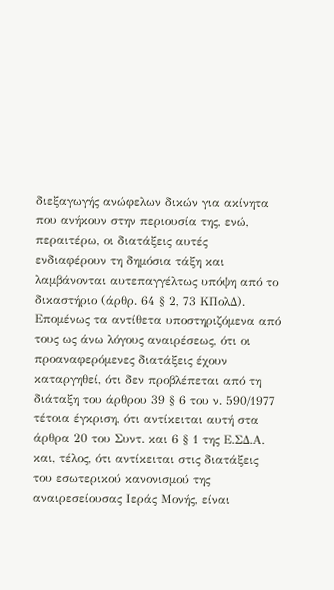διεξαγωγής ανώφελων δικών για ακίνητα που ανήκουν στην περιουσία της, ενώ, περαιτέρω, οι διατάξεις αυτές ενδιαφέρουν τη δημόσια τάξη και λαμβάνονται αυτεπαγγέλτως υπόψη από το δικαστήριο (άρθρ. 64 § 2, 73 ΚΠολΔ). Επομένως τα αντίθετα υποστηριζόμενα από τους ως άνω λόγους αναιρέσεως, ότι οι προαναφερόμενες διατάξεις έχουν καταργηθεί, ότι δεν προβλέπεται από τη διάταξη του άρθρου 39 § 6 του ν. 590/1977 τέτοια έγκριση, ότι αντίκειται αυτή στα άρθρα 20 του Συντ. και 6 § 1 της Ε.ΣΔ.Α. και, τέλος, ότι αντίκειται στις διατάξεις του εσωτερικού κανονισμού της αναιρεσείουσας Ιεράς Μονής, είναι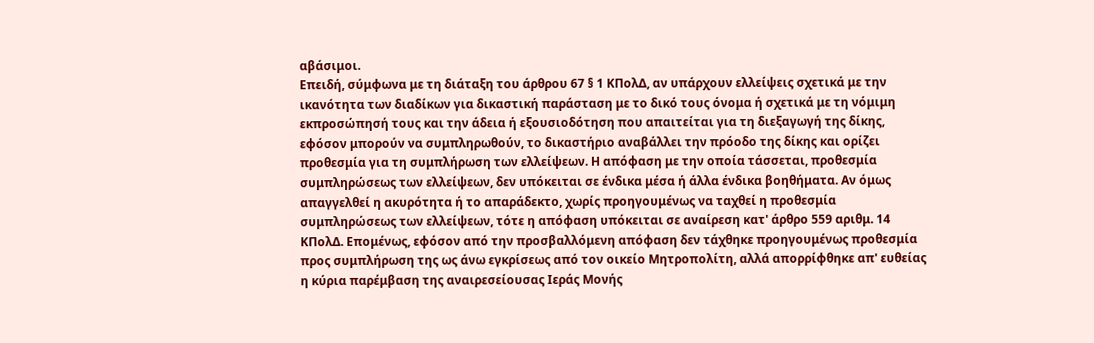αβάσιμοι.
Επειδή, σύμφωνα με τη διάταξη του άρθρου 67 § 1 ΚΠολΔ, αν υπάρχουν ελλείψεις σχετικά με την ικανότητα των διαδίκων για δικαστική παράσταση με το δικό τους όνομα ή σχετικά με τη νόμιμη εκπροσώπησή τους και την άδεια ή εξουσιοδότηση που απαιτείται για τη διεξαγωγή της δίκης, εφόσον μπορούν να συμπληρωθούν, το δικαστήριο αναβάλλει την πρόοδο της δίκης και ορίζει προθεσμία για τη συμπλήρωση των ελλείψεων. Η απόφαση με την οποία τάσσεται, προθεσμία συμπληρώσεως των ελλείψεων, δεν υπόκειται σε ένδικα μέσα ή άλλα ένδικα βοηθήματα. Αν όμως απαγγελθεί η ακυρότητα ή το απαράδεκτο, χωρίς προηγουμένως να ταχθεί η προθεσμία συμπληρώσεως των ελλείψεων, τότε η απόφαση υπόκειται σε αναίρεση κατ' άρθρο 559 αριθμ. 14 ΚΠολΔ. Επομένως, εφόσον από την προσβαλλόμενη απόφαση δεν τάχθηκε προηγουμένως προθεσμία προς συμπλήρωση της ως άνω εγκρίσεως από τον οικείο Μητροπολίτη, αλλά απορρίφθηκε απ' ευθείας η κύρια παρέμβαση της αναιρεσείουσας Ιεράς Μονής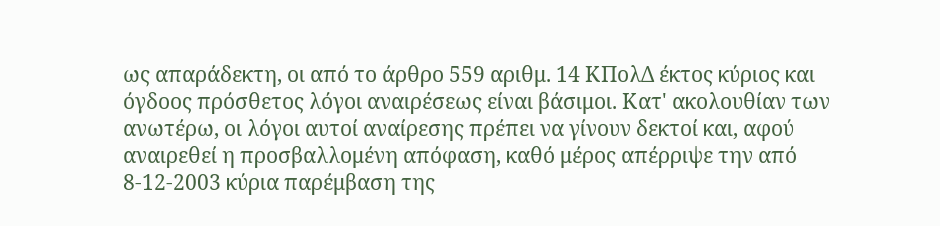ως απαράδεκτη, οι από το άρθρο 559 αριθμ. 14 ΚΠολΔ έκτος κύριος και όγδοος πρόσθετος λόγοι αναιρέσεως είναι βάσιμοι. Κατ' ακολουθίαν των ανωτέρω, οι λόγοι αυτοί αναίρεσης πρέπει να γίνουν δεκτοί και, αφού αναιρεθεί η προσβαλλομένη απόφαση, καθό μέρος απέρριψε την από 8-12-2003 κύρια παρέμβαση της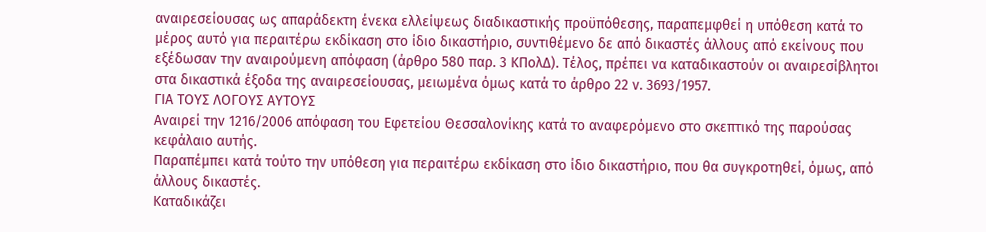αναιρεσείουσας ως απαράδεκτη ένεκα ελλείψεως διαδικαστικής προϋπόθεσης, παραπεμφθεί η υπόθεση κατά το μέρος αυτό για περαιτέρω εκδίκαση στο ίδιο δικαστήριο, συντιθέμενο δε από δικαστές άλλους από εκείνους που εξέδωσαν την αναιρούμενη απόφαση (άρθρο 580 παρ. 3 ΚΠολΔ). Τέλος, πρέπει να καταδικαστούν οι αναιρεσίβλητοι στα δικαστικά έξοδα της αναιρεσείουσας, μειωμένα όμως κατά το άρθρο 22 ν. 3693/1957.
ΓΙΑ ΤΟΥΣ ΛΟΓΟΥΣ ΑΥΤΟΥΣ
Αναιρεί την 1216/2006 απόφαση του Εφετείου Θεσσαλονίκης κατά το αναφερόμενο στο σκεπτικό της παρούσας κεφάλαιο αυτής.
Παραπέμπει κατά τούτο την υπόθεση για περαιτέρω εκδίκαση στο ίδιο δικαστήριο, που θα συγκροτηθεί, όμως, από άλλους δικαστές.
Καταδικάζει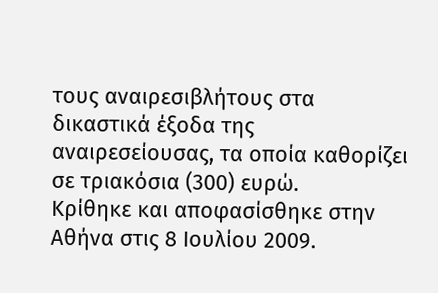τους αναιρεσιβλήτους στα δικαστικά έξοδα της αναιρεσείουσας, τα οποία καθορίζει σε τριακόσια (300) ευρώ.
Κρίθηκε και αποφασίσθηκε στην Αθήνα στις 8 Ιουλίου 2009.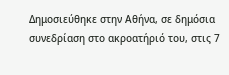Δημοσιεύθηκε στην Αθήνα, σε δημόσια συνεδρίαση στο ακροατήριό του, στις 7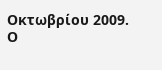Οκτωβρίου 2009.
Ο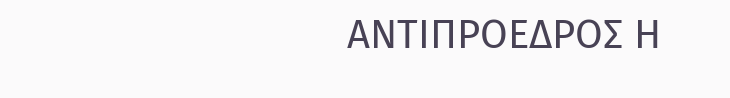ΑΝΤΙΠΡΟΕΔΡΟΣ Η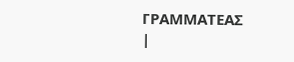ΓΡΑΜΜΑΤΕΑΣ
|